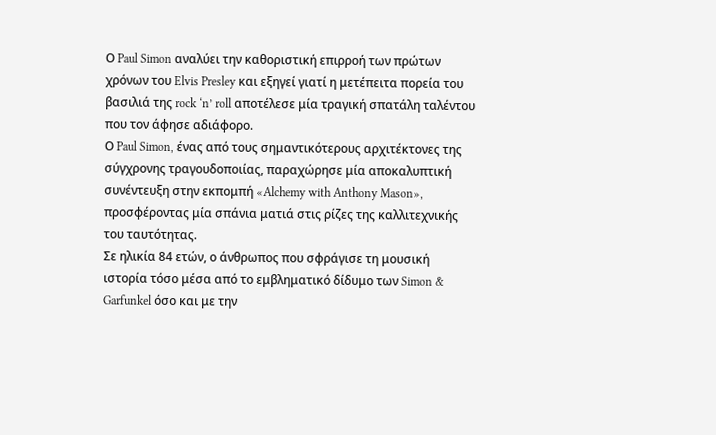Ο Paul Simon αναλύει την καθοριστική επιρροή των πρώτων χρόνων του Elvis Presley και εξηγεί γιατί η μετέπειτα πορεία του βασιλιά της rock ‘n’ roll αποτέλεσε μία τραγική σπατάλη ταλέντου που τον άφησε αδιάφορο.
Ο Paul Simon, ένας από τους σημαντικότερους αρχιτέκτονες της σύγχρονης τραγουδοποιίας, παραχώρησε μία αποκαλυπτική συνέντευξη στην εκπομπή «Alchemy with Anthony Mason», προσφέροντας μία σπάνια ματιά στις ρίζες της καλλιτεχνικής του ταυτότητας.
Σε ηλικία 84 ετών, ο άνθρωπος που σφράγισε τη μουσική ιστορία τόσο μέσα από το εμβληματικό δίδυμο των Simon & Garfunkel όσο και με την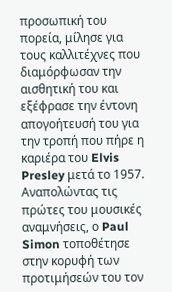προσωπική του πορεία, μίλησε για τους καλλιτέχνες που διαμόρφωσαν την αισθητική του και εξέφρασε την έντονη απογοήτευσή του για την τροπή που πήρε η καριέρα του Elvis Presley μετά το 1957.
Αναπολώντας τις πρώτες του μουσικές αναμνήσεις, ο Paul Simon τοποθέτησε στην κορυφή των προτιμήσεών του τον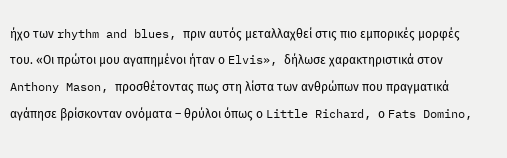ήχο των rhythm and blues, πριν αυτός μεταλλαχθεί στις πιο εμπορικές μορφές του. «Οι πρώτοι μου αγαπημένοι ήταν ο Elvis», δήλωσε χαρακτηριστικά στον Anthony Mason, προσθέτοντας πως στη λίστα των ανθρώπων που πραγματικά αγάπησε βρίσκονταν ονόματα – θρύλοι όπως ο Little Richard, ο Fats Domino,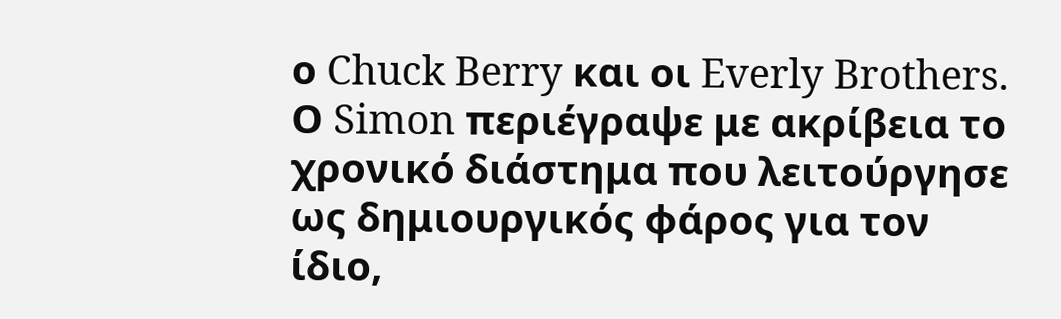ο Chuck Berry και οι Everly Brothers.
Ο Simon περιέγραψε με ακρίβεια το χρονικό διάστημα που λειτούργησε ως δημιουργικός φάρος για τον ίδιο,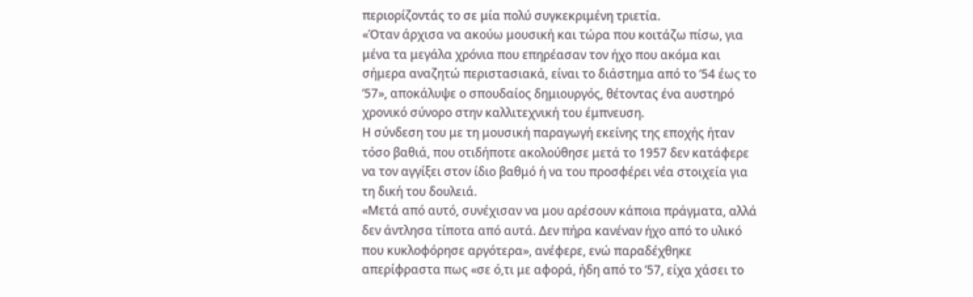περιορίζοντάς το σε μία πολύ συγκεκριμένη τριετία.
«Όταν άρχισα να ακούω μουσική και τώρα που κοιτάζω πίσω, για μένα τα μεγάλα χρόνια που επηρέασαν τον ήχο που ακόμα και σήμερα αναζητώ περιστασιακά, είναι το διάστημα από το ’54 έως το ’57», αποκάλυψε ο σπουδαίος δημιουργός, θέτοντας ένα αυστηρό χρονικό σύνορο στην καλλιτεχνική του έμπνευση.
Η σύνδεση του με τη μουσική παραγωγή εκείνης της εποχής ήταν τόσο βαθιά, που οτιδήποτε ακολούθησε μετά το 1957 δεν κατάφερε να τον αγγίξει στον ίδιο βαθμό ή να του προσφέρει νέα στοιχεία για τη δική του δουλειά.
«Μετά από αυτό, συνέχισαν να μου αρέσουν κάποια πράγματα, αλλά δεν άντλησα τίποτα από αυτά. Δεν πήρα κανέναν ήχο από το υλικό που κυκλοφόρησε αργότερα», ανέφερε, ενώ παραδέχθηκε απερίφραστα πως «σε ό,τι με αφορά, ήδη από το ’57, είχα χάσει το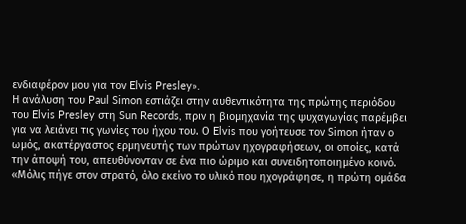ενδιαφέρον μου για τον Elvis Presley».
Η ανάλυση του Paul Simon εστιάζει στην αυθεντικότητα της πρώτης περιόδου του Elvis Presley στη Sun Records, πριν η βιομηχανία της ψυχαγωγίας παρέμβει για να λειάνει τις γωνίες του ήχου του. Ο Elvis που γοήτευσε τον Simon ήταν ο ωμός, ακατέργαστος ερμηνευτής των πρώτων ηχογραφήσεων, οι οποίες, κατά την άποψή του, απευθύνονταν σε ένα πιο ώριμο και συνειδητοποιημένο κοινό.
«Μόλις πήγε στον στρατό, όλο εκείνο το υλικό που ηχογράφησε, η πρώτη ομάδα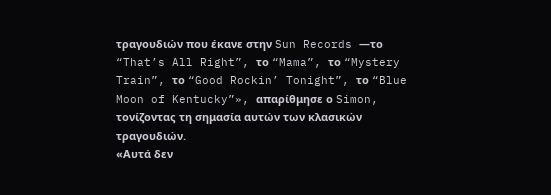τραγουδιών που έκανε στην Sun Records —το “That’s All Right”, το “Mama”, το “Mystery Train”, το “Good Rockin’ Tonight”, το “Blue Moon of Kentucky”», απαρίθμησε ο Simon, τονίζοντας τη σημασία αυτών των κλασικών τραγουδιών.
«Αυτά δεν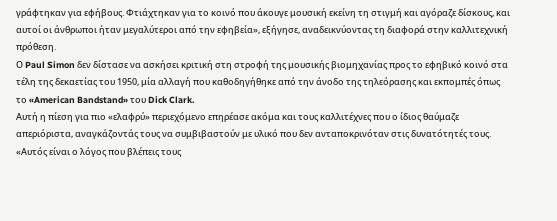γράφτηκαν για εφήβους. Φτιάχτηκαν για το κοινό που άκουγε μουσική εκείνη τη στιγμή και αγόραζε δίσκους, και αυτοί οι άνθρωποι ήταν μεγαλύτεροι από την εφηβεία», εξήγησε, αναδεικνύοντας τη διαφορά στην καλλιτεχνική πρόθεση.
Ο Paul Simon δεν δίστασε να ασκήσει κριτική στη στροφή της μουσικής βιομηχανίας προς το εφηβικό κοινό στα τέλη της δεκαετίας του 1950, μία αλλαγή που καθοδηγήθηκε από την άνοδο της τηλεόρασης και εκπομπές όπως το «American Bandstand» του Dick Clark.
Αυτή η πίεση για πιο «ελαφρύ» περιεχόμενο επηρέασε ακόμα και τους καλλιτέχνες που ο ίδιος θαύμαζε απεριόριστα, αναγκάζοντάς τους να συμβιβαστούν με υλικό που δεν ανταποκρινόταν στις δυνατότητές τους.
«Αυτός είναι ο λόγος που βλέπεις τους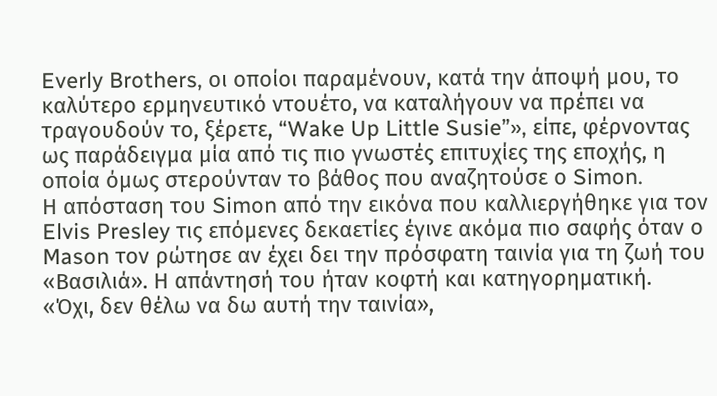Everly Brothers, οι οποίοι παραμένουν, κατά την άποψή μου, το καλύτερο ερμηνευτικό ντουέτο, να καταλήγουν να πρέπει να τραγουδούν το, ξέρετε, “Wake Up Little Susie”», είπε, φέρνοντας ως παράδειγμα μία από τις πιο γνωστές επιτυχίες της εποχής, η οποία όμως στερούνταν το βάθος που αναζητούσε ο Simon.
Η απόσταση του Simon από την εικόνα που καλλιεργήθηκε για τον Elvis Presley τις επόμενες δεκαετίες έγινε ακόμα πιο σαφής όταν ο Mason τον ρώτησε αν έχει δει την πρόσφατη ταινία για τη ζωή του «Βασιλιά». Η απάντησή του ήταν κοφτή και κατηγορηματική.
«Όχι, δεν θέλω να δω αυτή την ταινία»,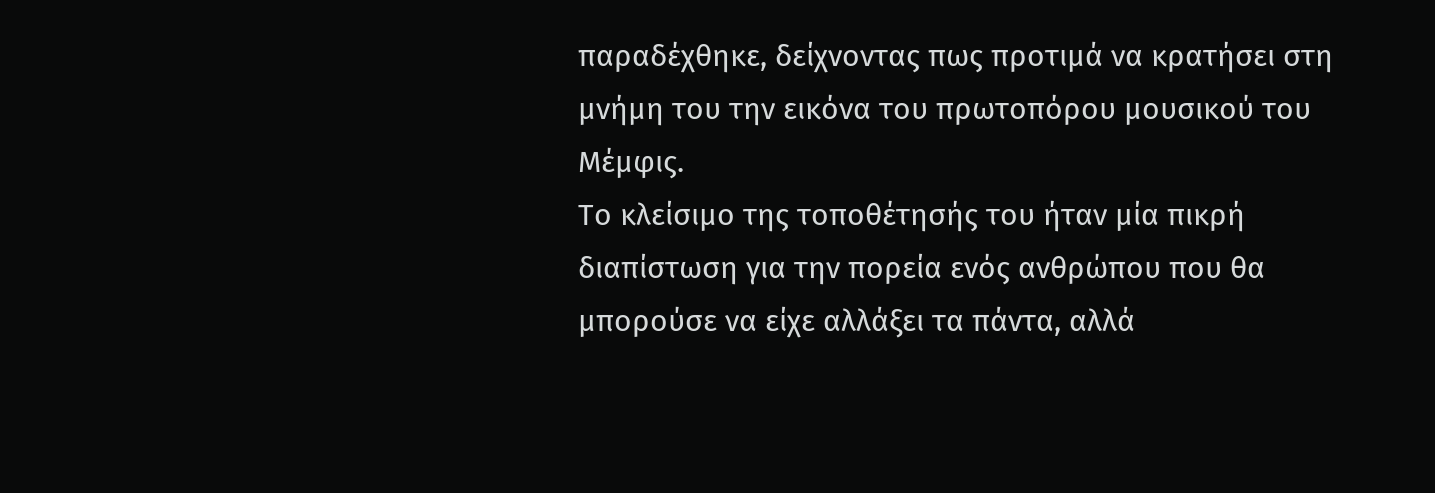παραδέχθηκε, δείχνοντας πως προτιμά να κρατήσει στη μνήμη του την εικόνα του πρωτοπόρου μουσικού του Μέμφις.
Το κλείσιμο της τοποθέτησής του ήταν μία πικρή διαπίστωση για την πορεία ενός ανθρώπου που θα μπορούσε να είχε αλλάξει τα πάντα, αλλά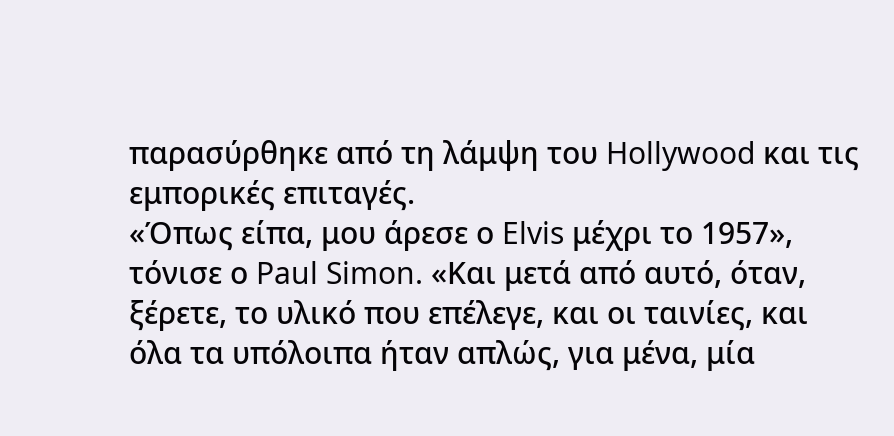παρασύρθηκε από τη λάμψη του Hollywood και τις εμπορικές επιταγές.
«Όπως είπα, μου άρεσε ο Elvis μέχρι το 1957», τόνισε ο Paul Simon. «Και μετά από αυτό, όταν, ξέρετε, το υλικό που επέλεγε, και οι ταινίες, και όλα τα υπόλοιπα ήταν απλώς, για μένα, μία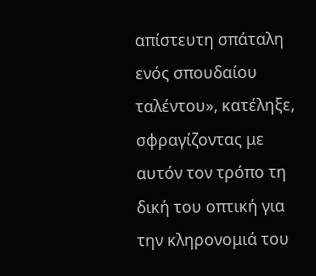απίστευτη σπάταλη ενός σπουδαίου ταλέντου», κατέληξε, σφραγίζοντας με αυτόν τον τρόπο τη δική του οπτική για την κληρονομιά του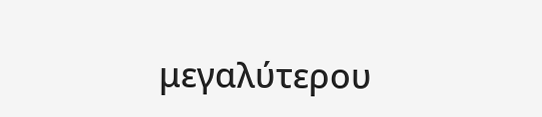μεγαλύτερου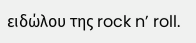ειδώλου της rock n’ roll.